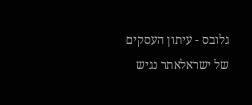גלובס - עיתון העסקים של ישראלאתר נגיש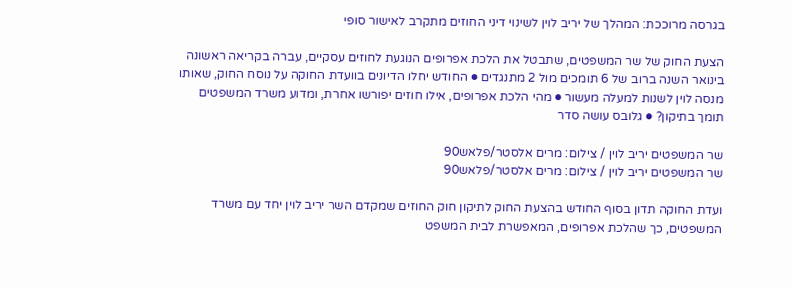בגרסה מרוככת: המהלך של יריב לוין לשינוי דיני החוזים מתקרב לאישור סופי

הצעת החוק של שר המשפטים, שתבטל את הלכת אפרופים הנוגעת לחוזים עסקיים, עברה בקריאה ראשונה בינואר השנה ברוב של 6 תומכים מול 2 מתנגדים ● החודש יחלו הדיונים בוועדת החוקה על נוסח החוק, שאותו מנסה לוין לשנות למעלה מעשור ● מהי הלכת אפרופים, אילו חוזים יפורשו אחרת, ומדוע משרד המשפטים תומך בתיקון? ● גלובס עושה סדר

שר המשפטים יריב לוין / צילום: מרים אלסטר/פלאש90
שר המשפטים יריב לוין / צילום: מרים אלסטר/פלאש90

ועדת החוקה תדון בסוף החודש בהצעת החוק לתיקון חוק החוזים שמקדם השר יריב לוין יחד עם משרד המשפטים, כך שהלכת אפרופים, המאפשרת לבית המשפט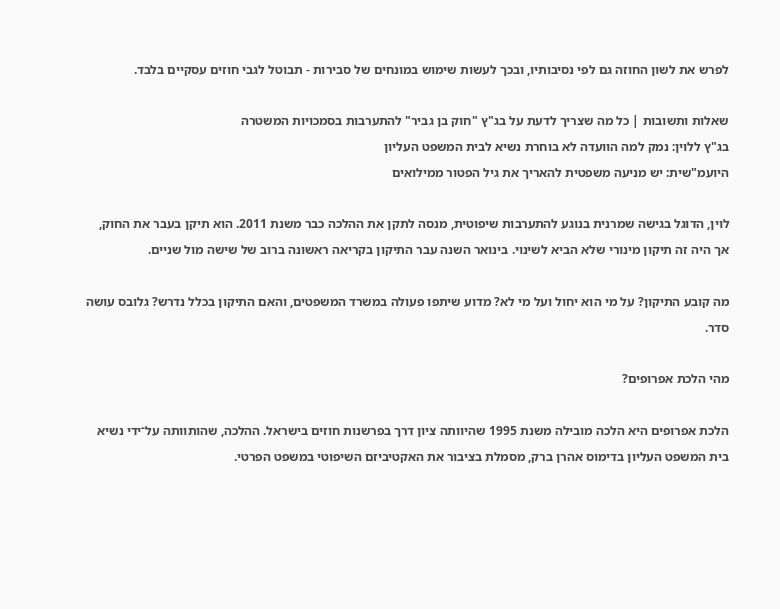לפרש את לשון החוזה גם לפי נסיבותיו, ובכך לעשות שימוש במונחים של סבירות - תבוטל לגבי חוזים עסקיים בלבד.

שאלות ותשובות | כל מה שצריך לדעת על בג"ץ "חוק בן גביר" להתערבות בסמכויות המשטרה
בג"ץ ללוין: נמק למה הוועדה לא בוחרת נשיא לבית המשפט העליון
היועמ"שית: יש מניעה משפטית להאריך את גיל הפטור ממילואים

לוין, הדוגל בגישה שמרנית בנוגע להתערבות שיפוטית, מנסה לתקן את ההלכה כבר משנת 2011. הוא תיקן בעבר את החוק, אך היה זה תיקון מינורי שלא הביא לשינוי. בינואר השנה עבר התיקון בקריאה ראשונה ברוב של שישה מול שניים.

מה קובע התיקון? על מי הוא יחול ועל מי לא? מדוע שיתפו פעולה במשרד המשפטים, והאם התיקון בכלל נדרש? גלובס עושה סדר.

מהי הלכת אפרופים?

הלכת אפרופים היא הלכה מובילה משנת 1995 שהיוותה ציון דרך בפרשנות חוזים בישראל. ההלכה, שהותוותה על־ידי נשיא בית המשפט העליון בדימוס אהרן ברק, מסמלת בציבור את האקטיביזם השיפוטי במשפט הפרטי.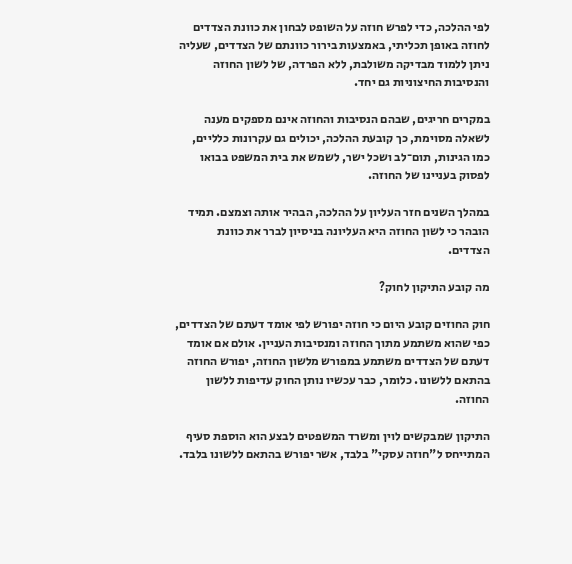לפי ההלכה, כדי לפרש חוזה על השופט לבחון את כוונת הצדדים לחוזה באופן תכליתי, באמצעות בירור כוונתם של הצדדים, שעליה ניתן ללמוד מבדיקה משולבת, ללא הפרדה, של לשון החוזה והנסיבות החיצוניות גם יחד.

במקרים חריגים, שבהם הנסיבות והחוזה אינם מספקים מענה לשאלה מסוימת, כך קובעת ההלכה, יכולים גם עקרונות כלליים, כמו הגינות, תום־לב ושכל ישר, לשמש את בית המשפט בבואו לפסוק בעניינו של החוזה.

במהלך השנים חזר העליון על ההלכה, הבהיר אותה וצמצם. תמיד הובהר כי לשון החוזה היא העליונה בניסיון לברר את כוונת הצדדים.

מה קובע התיקון לחוק?

חוק החוזים קובע היום כי חוזה יפורש לפי אומד דעתם של הצדדים, כפי שהוא משתמע מתוך החוזה ומנסיבות העניין. אולם אם אומד דעתם של הצדדים משתמע במפורש מלשון החוזה, יפורש החוזה בהתאם ללשונו. כלומר, כבר עכשיו נותן החוק עדיפות ללשון החוזה.

התיקון שמבקשים לוין ומשרד המשפטים לבצע הוא הוספת סעיף המתייחס ל"חוזה עסקי" בלבד, אשר יפורש בהתאם ללשונו בלבד.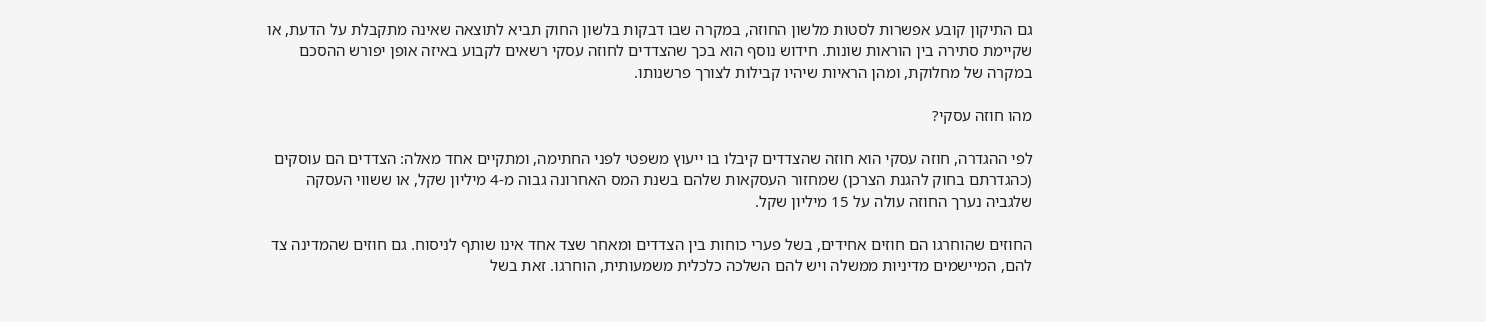גם התיקון קובע אפשרות לסטות מלשון החוזה, במקרה שבו דבקות בלשון החוק תביא לתוצאה שאינה מתקבלת על הדעת, או שקיימת סתירה בין הוראות שונות. חידוש נוסף הוא בכך שהצדדים לחוזה עסקי רשאים לקבוע באיזה אופן יפורש ההסכם במקרה של מחלוקת, ומהן הראיות שיהיו קבילות לצורך פרשנותו.

מהו חוזה עסקי?

לפי ההגדרה, חוזה עסקי הוא חוזה שהצדדים קיבלו בו ייעוץ משפטי לפני החתימה, ומתקיים אחד מאלה: הצדדים הם עוסקים (כהגדרתם בחוק להגנת הצרכן) שמחזור העסקאות שלהם בשנת המס האחרונה גבוה מ-4 מיליון שקל, או ששווי העסקה שלגביה נערך החוזה עולה על 15 מיליון שקל.

החוזים שהוחרגו הם חוזים אחידים, בשל פערי כוחות בין הצדדים ומאחר שצד אחד אינו שותף לניסוח. גם חוזים שהמדינה צד להם, המיישמים מדיניות ממשלה ויש להם השלכה כלכלית משמעותית, הוחרגו. זאת בשל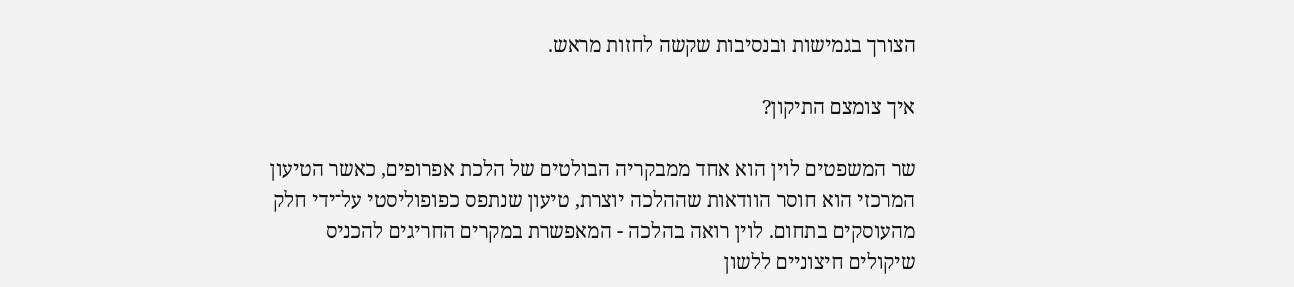הצורך בגמישות ובנסיבות שקשה לחזות מראש.

איך צומצם התיקון?

שר המשפטים לוין הוא אחד ממבקריה הבולטים של הלכת אפרופים, כאשר הטיעון המרכזי הוא חוסר הוודאות שההלכה יוצרת, טיעון שנתפס כפופוליסטי על־ידי חלק מהעוסקים בתחום. לוין רואה בהלכה - המאפשרת במקרים החריגים להכניס שיקולים חיצוניים ללשון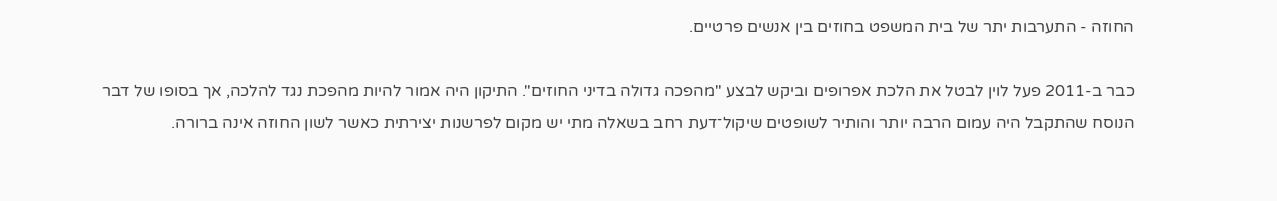החוזה - התערבות יתר של בית המשפט בחוזים בין אנשים פרטיים.

כבר ב-2011 פעל לוין לבטל את הלכת אפרופים וביקש לבצע "מהפכה גדולה בדיני החוזים". התיקון היה אמור להיות מהפכת נגד להלכה, אך בסופו של דבר הנוסח שהתקבל היה עמום הרבה יותר והותיר לשופטים שיקול־דעת רחב בשאלה מתי יש מקום לפרשנות יצירתית כאשר לשון החוזה אינה ברורה.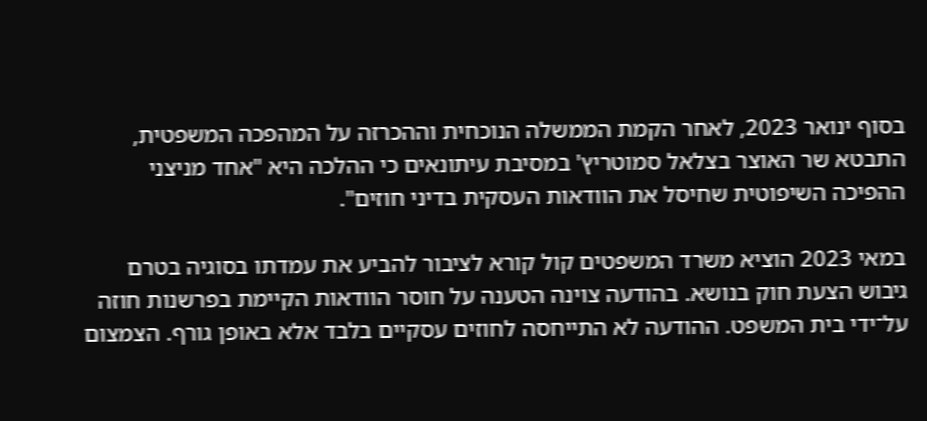בסוף ינואר 2023, לאחר הקמת הממשלה הנוכחית וההכרזה על המהפכה המשפטית, התבטא שר האוצר בצלאל סמוטריץ' במסיבת עיתונאים כי ההלכה היא "אחד מניצני ההפיכה השיפוטית שחיסל את הוודאות העסקית בדיני חוזים".

במאי 2023 הוציא משרד המשפטים קול קורא לציבור להביע את עמדתו בסוגיה בטרם גיבוש הצעת חוק בנושא. בהודעה צוינה הטענה על חוסר הוודאות הקיימת בפרשנות חוזה על־ידי בית המשפט. ההודעה לא התייחסה לחוזים עסקיים בלבד אלא באופן גורף. הצמצום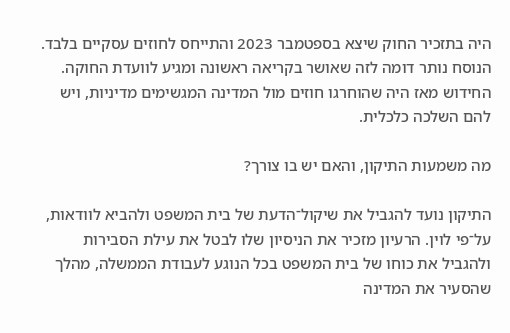היה בתזכיר החוק שיצא בספטמבר 2023 והתייחס לחוזים עסקיים בלבד. הנוסח נותר דומה לזה שאושר בקריאה ראשונה ומגיע לוועדת החוקה. החידוש מאז היה שהוחרגו חוזים מול המדינה המגשימים מדיניות, ויש להם השלכה כלכלית.

מה משמעות התיקון, והאם יש בו צורך?

התיקון נועד להגביל את שיקול־הדעת של בית המשפט ולהביא לוודאות, על־פי לוין. הרעיון מזכיר את הניסיון שלו לבטל את עילת הסבירות ולהגביל את כוחו של בית המשפט בכל הנוגע לעבודת הממשלה, מהלך שהסעיר את המדינה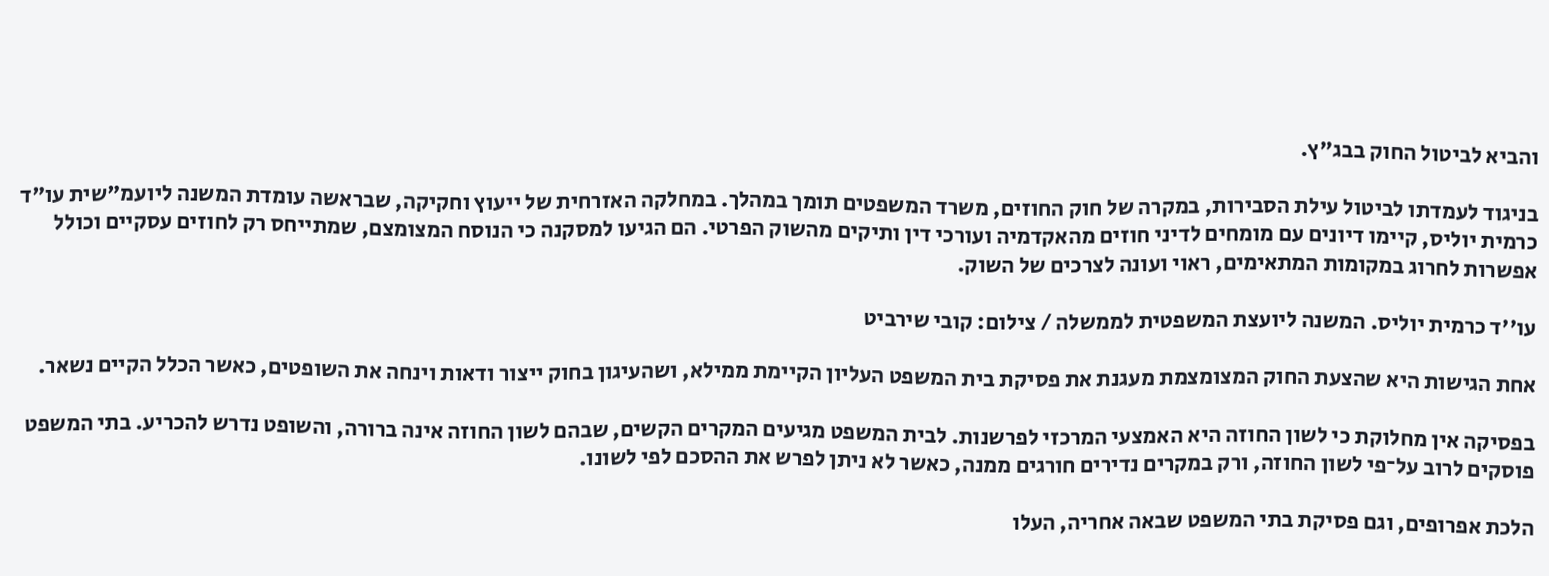והביא לביטול החוק בבג"ץ.

בניגוד לעמדתו לביטול עילת הסבירות, במקרה של חוק החוזים, משרד המשפטים תומך במהלך. במחלקה האזרחית של ייעוץ וחקיקה, שבראשה עומדת המשנה ליועמ"שית עו"ד כרמית יוליס, קיימו דיונים עם מומחים לדיני חוזים מהאקדמיה ועורכי דין ותיקים מהשוק הפרטי. הם הגיעו למסקנה כי הנוסח המצומצם, שמתייחס רק לחוזים עסקיים וכולל אפשרות לחרוג במקומות המתאימים, ראוי ועונה לצרכים של השוק.

עו''ד כרמית יוליס. המשנה ליועצת המשפטית לממשלה / צילום: קובי שירביט

אחת הגישות היא שהצעת החוק המצומצמת מעגנת את פסיקת בית המשפט העליון הקיימת ממילא, ושהעיגון בחוק ייצור ודאות וינחה את השופטים, כאשר הכלל הקיים נשאר.

בפסיקה אין מחלוקת כי לשון החוזה היא האמצעי המרכזי לפרשנות. לבית המשפט מגיעים המקרים הקשים, שבהם לשון החוזה אינה ברורה, והשופט נדרש להכריע. בתי המשפט פוסקים לרוב על־פי לשון החוזה, ורק במקרים נדירים חורגים ממנה, כאשר לא ניתן לפרש את ההסכם לפי לשונו.

הלכת אפרופים, וגם פסיקת בתי המשפט שבאה אחריה, העלו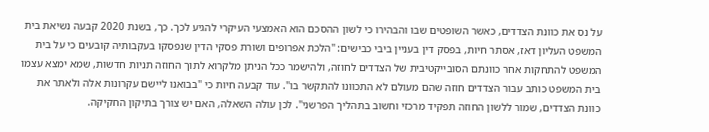על נס את כוונת הצדדים, כאשר השופטים שבו והבהירו כי לשון ההסכם הוא האמצעי העיקרי להגיע לכך. כך, בשנת 2020 קבעה נשיאת בית המשפט העליון דאז, אסתר חיות, בפסק דין בעניין ביבי כבישים: "הלכת אפרופים ושורת פסקי הדין שנפסקו בעקבותיה קובעים כי על בית המשפט להתחקות אחר כוונתם הסובייקטיבית של הצדדים לחוזה, ולהישמר ככל הניתן מלקרוא לתוך החוזה תניות חדשות, שמא ימצא עצמו בית המשפט כותב עבור הצדדים חוזה שהם מעולם לא התכוונו להתקשר בו". עוד קבעה חיות כי "בבואנו ליישם עקרונות אלה ולאתר את כוונת הצדדים, שמור ללשון החוזה תפקיד מרכזי וחשוב בתהליך הפרשני". לכן עולה השאלה, האם יש צורך בתיקון החקיקה.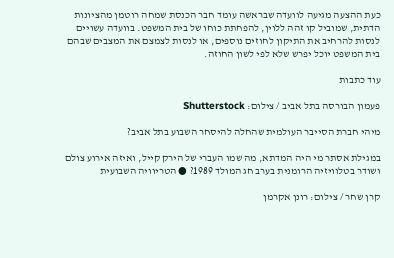כעת ההצעה מגיעה לוועדה שבראשה עומד חבר הכנסת שמחה רוטמן מהציונות הדתית, שמוביל קו זהה ללוין, להפחתת כוחו של בית המשפט. בוועדה עשויים לנסות להרחיב את התיקון לחוזים נוספים, או לנסות לצמצם את המצבים שבהם בית המשפט יוכל יפרש שלא לפי לשון החוזה.

עוד כתבות

פעמון הבורסה בתל אביב / צילום: Shutterstock

מיהי חברת הסייבר העולמית שהחלה להיסחר השבוע בתל אביב?

במגילת אסתר מי היה המדתא, מה שמו העברי של הירק קייל, ואיזה אירוע צולם ושודר בטלוויזיה הרומנית בערב חג המולד 1989? ● הטריוויה השבועית

קרן שחר / צילום: רונן אקרמן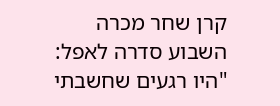קרן שחר מכרה השבוע סדרה לאפל: "היו רגעים שחשבתי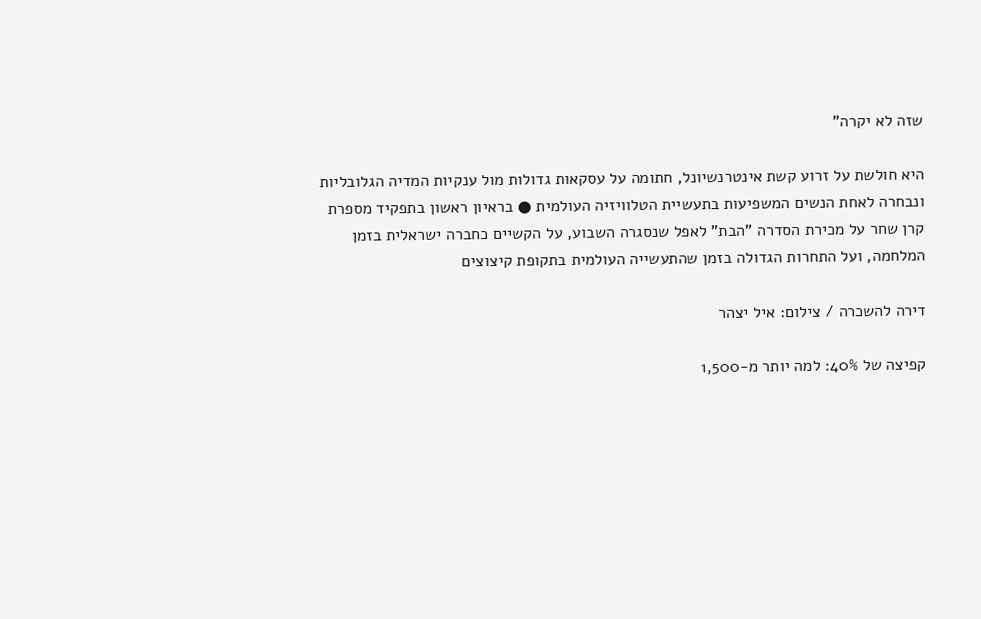שזה לא יקרה"

היא חולשת על זרוע קשת אינטרנשיונל, חתומה על עסקאות גדולות מול ענקיות המדיה הגלובליות ונבחרה לאחת הנשים המשפיעות בתעשיית הטלוויזיה העולמית ● בראיון ראשון בתפקיד מספרת קרן שחר על מכירת הסדרה "הבת" לאפל שנסגרה השבוע, על הקשיים כחברה ישראלית בזמן המלחמה, ועל התחרות הגדולה בזמן שהתעשייה העולמית בתקופת קיצוצים

דירה להשכרה / צילום: איל יצהר

קפיצה של 40%: למה יותר מ-1,500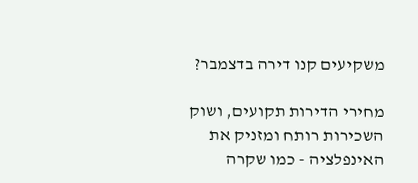משקיעים קנו דירה בדצמבר?

מחירי הדירות תקועים, ושוק השכירות רותח ומזניק את האינפלציה - כמו שקרה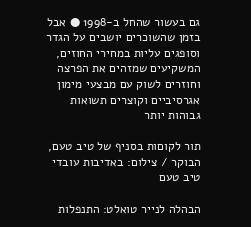גם בעשור שהחל ב-1998 ● אבל בזמן שהשוכרים יושבים על הגדר וסופגים עליות במחירי החוזים, המשקיעים שמזהים את הפרצה וחוזרים לשוק עם מבצעי מימון אגרסיביים וקוצרים תשואות גבוהות יותר

תור לקוםות בסניף של טיב טעם, הבוקר / צילום: באדיבות עובדי טיב טעם

הבהלה לנייר טואלט: התנפלות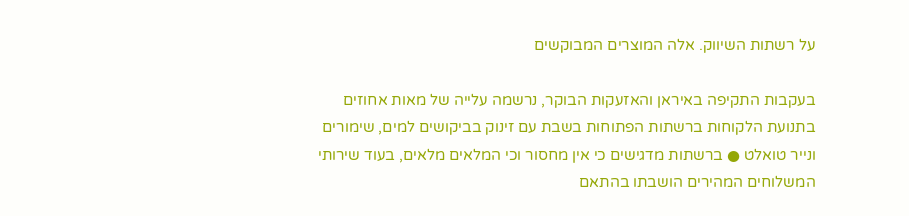על רשתות השיווק. אלה המוצרים המבוקשים

בעקבות התקיפה באיראן והאזעקות הבוקר, נרשמה עלייה של מאות אחוזים בתנועת הלקוחות ברשתות הפתוחות בשבת עם זינוק בביקושים למים, שימורים ונייר טואלט ● ברשתות מדגישים כי אין מחסור וכי המלאים מלאים, בעוד שירותי המשלוחים המהירים הושבתו בהתאם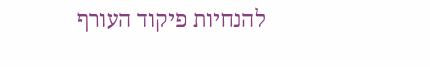להנחיות פיקוד העורף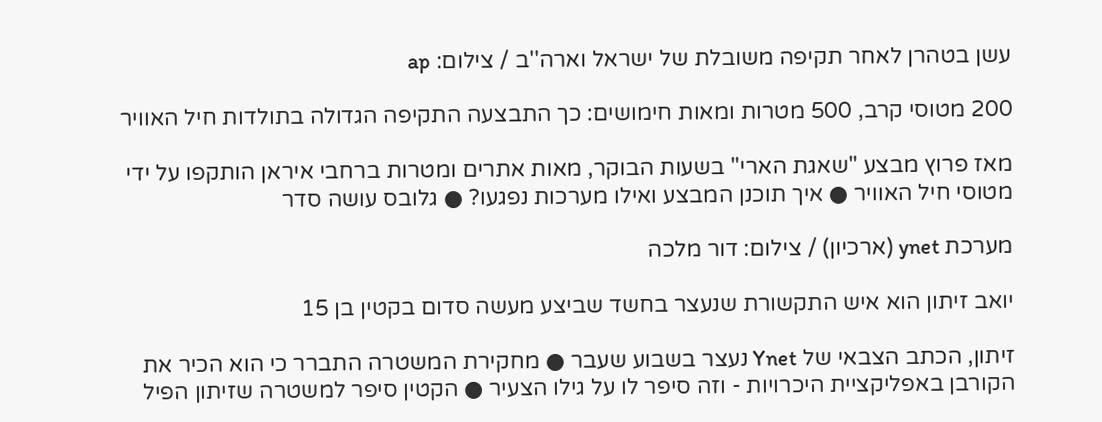עשן בטהרן לאחר תקיפה משובלת של ישראל וארה''ב / צילום: ap

200 מטוסי קרב, 500 מטרות ומאות חימושים: כך התבצעה התקיפה הגדולה בתולדות חיל האוויר

מאז פרוץ מבצע "שאגת הארי" בשעות הבוקר, מאות אתרים ומטרות ברחבי איראן הותקפו על ידי מטוסי חיל האוויר ● איך תוכנן המבצע ואילו מערכות נפגעו? ● גלובס עושה סדר

מערכת ynet (ארכיון) / צילום: דור מלכה

יואב זיתון הוא איש התקשורת שנעצר בחשד שביצע מעשה סדום בקטין בן 15

זיתון, הכתב הצבאי של Ynet נעצר בשבוע שעבר ● מחקירת המשטרה התברר כי הוא הכיר את הקורבן באפליקציית היכרויות - וזה סיפר לו על גילו הצעיר ● הקטין סיפר למשטרה שזיתון הפיל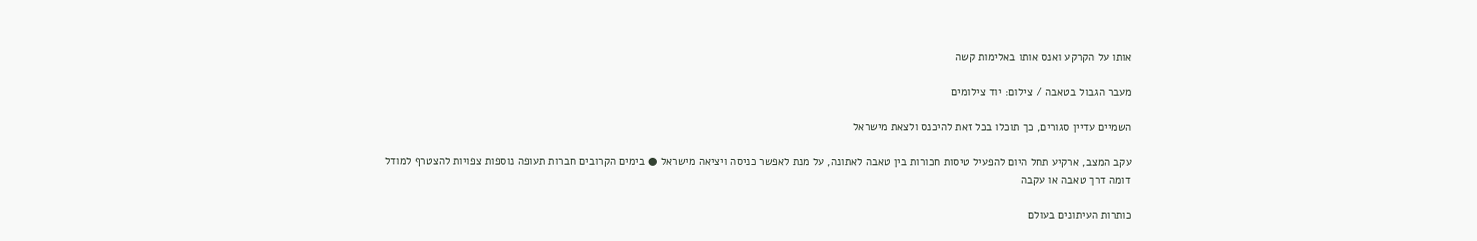אותו על הקרקע ואנס אותו באלימות קשה

מעבר הגבול בטאבה / צילום: יוד צילומים

השמיים עדיין סגורים, כך תוכלו בכל זאת להיכנס ולצאת מישראל

עקב המצב, ארקיע תחל היום להפעיל טיסות חכורות בין טאבה לאתונה, על מנת לאפשר כניסה ויציאה מישראל ● בימים הקרובים חברות תעופה נוספות צפויות להצטרף למודל דומה דרך טאבה או עקבה

כותרות העיתונים בעולם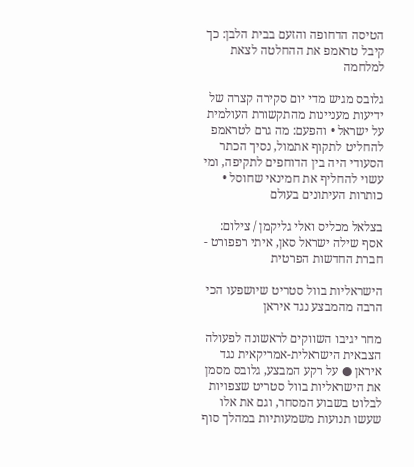הטיסה הדחופה והזעם בבית הלבן: כך קיבל טראמפ את ההחלטה לצאת למלחמה

גלובס מגיש מדי יום סקירה קצרה של ידיעות מעניינות מהתקשורת העולמית על ישראל • והפעם: מה גרם לטראמפ להחליט לתקוף אתמול, נסיך הכתר הסעודי היה בין הדוחפים לתקיפה, ומי עשוי להחליף את חמינאי שחוסל • כותרות העיתונים בעולם

בצלאל מכליס ואלי גליקמן / צילום: אסף שילה ישראל סאן, איתי רפפורט - חברת החדשות הפרטית

הישראליות בוול סטריט שיושפעו הכי הרבה מהמבצע נגד איראן

מחר יגיבו השווקים לראשונה לפעולה הצבאית הישראלית-אמריקאית נגד איראן ● על רקע המבצע, גלובס מסמן את הישראליות בוול סטריט שצפויות לבלוט בשבוע המסחר, וגם את אלו שעשו תנועות משמעותיות במהלך סוף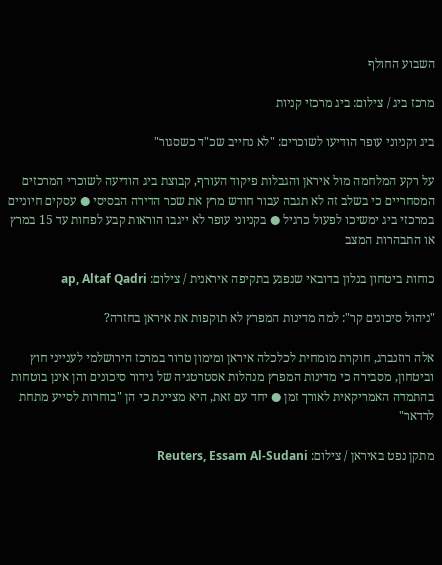השבוע החולף

מרכז ביג / צילום: ביג מרכזי קניות

ביג וקניוני עופר הודיעו לשוכרים: "לא נחייב שכ"ד כשסגור"

על רקע המלחמה מול איראן והגבלות פיקוד העורף, קבוצת ביג הודיעה לשוכרי המרכזים המסחריים כי בשלב זה לא תגבה עבור חודש מרץ את שכר הדירה הבסיסי ● עסקים חיוניים במרכזי ביג ימשיכו לפעול כרגיל ● בקניוני עופר לא ייגבו הוראות קבע לפחות עד 15 במרץ או התבהרות המצב

כוחות ביטחון בנלון בדובאי שנפגע בתקיפה איראנית / צילום: ap, Altaf Qadri

"ניהול סיכונים קר": למה מדינות המפרץ לא תוקפות את איראן בחזרה?

אלה רוזנברג, חוקרת מומחית לכלכלה איראן ומימון טרור במרכז הירושלמי לענייני חוץ וביטחון, מסבירה כי מדינות המפרץ מנהלות אסטרטגיה של גידור סיכונים והן אינן בוטחות בהתמדה האמריקאית לאורך זמן ● יחד עם זאת, היא מציינת כי הן "בוחרות לסייע מתחת לרדאר"

מתקן נפט באיראן / צילום: Reuters, Essam Al-Sudani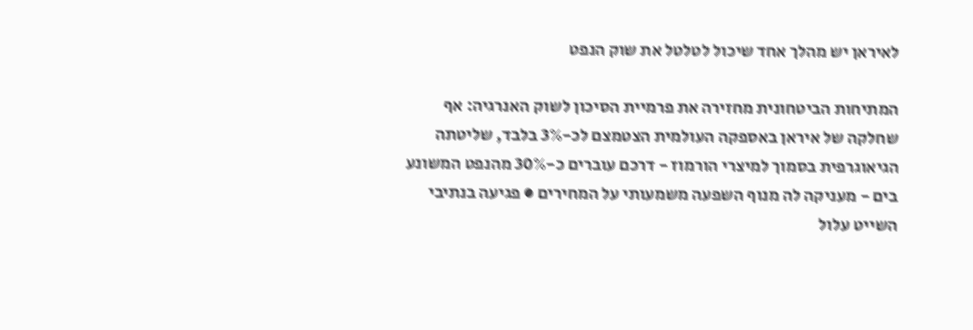לאיראן יש מהלך אחד שיכול לטלטל את שוק הנפט

המתיחות הביטחונית מחזירה את פרמיית הסיכון לשוק האנרגיה: אף שחלקה של איראן באספקה העולמית הצטמצם לכ-3% בלבד, שליטתה הגיאוגרפית בסמוך למיצרי הורמוז - דרכם עוברים כ-30% מהנפט המשונע בים - מעניקה לה מנוף השפעה משמעותי על המחירים ● פגיעה בנתיבי השייט עלול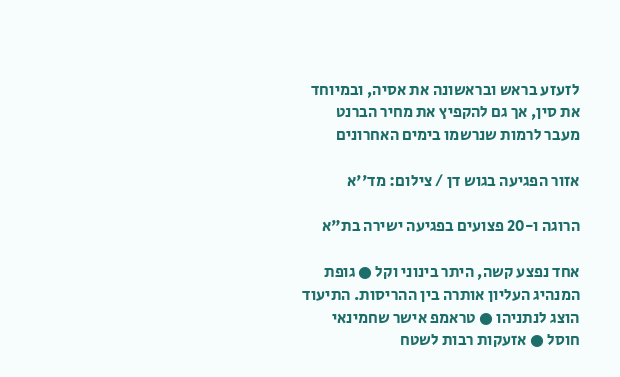לזעזע בראש ובראשונה את אסיה, ובמיוחד את סין, אך גם להקפיץ את מחיר הברנט מעבר לרמות שנרשמו בימים האחרונים

אזור הפגיעה בגוש דן / צילום: מד''א

הרוגה ו-20 פצועים בפגיעה ישירה בת"א

אחד נפצע קשה, היתר בינוני וקל ● גופת המנהיג העליון אותרה בין ההריסות. התיעוד הוצג לנתניהו ● טראמפ אישר שחמינאי חוסל ● אזעקות רבות לשטח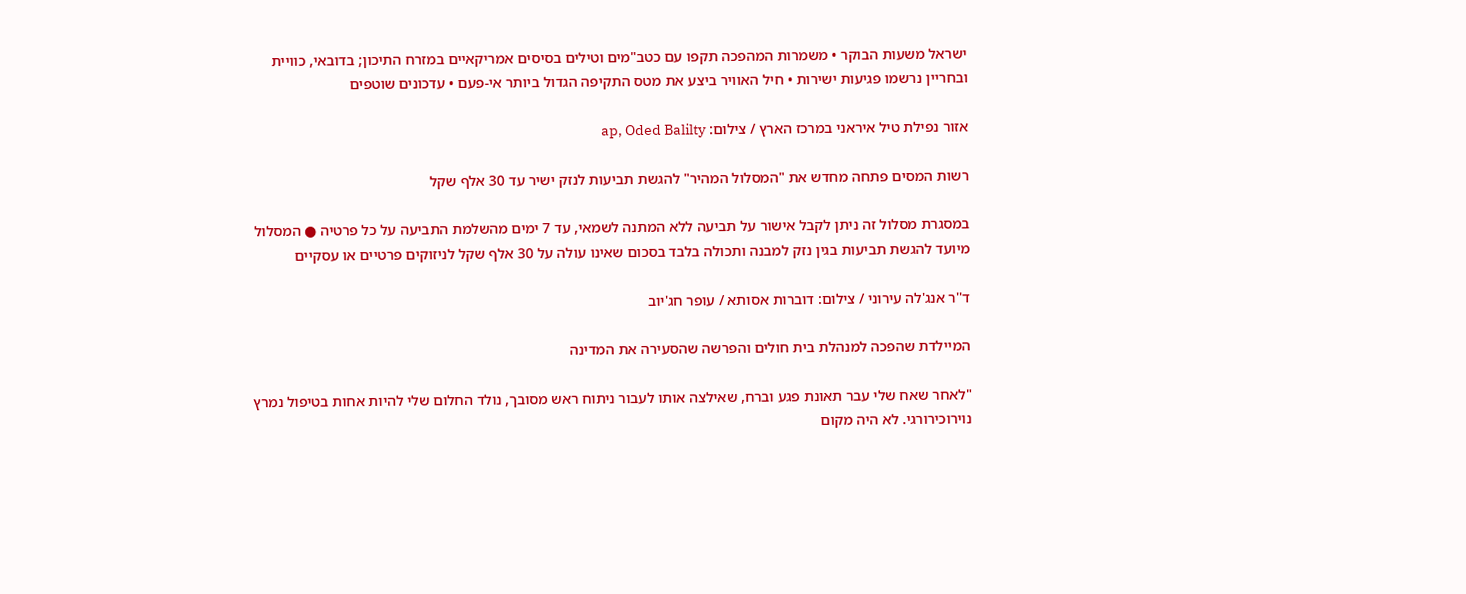ישראל משעות הבוקר • משמרות המהפכה תקפו עם כטב"מים וטילים בסיסים אמריקאיים במזרח התיכון; בדובאי, כוויית ובחריין נרשמו פגיעות ישירות • חיל האוויר ביצע את מטס התקיפה הגדול ביותר אי-פעם • עדכונים שוטפים

אזור נפילת טיל איראני במרכז הארץ / צילום: ap, Oded Balilty

רשות המסים פתחה מחדש את "המסלול המהיר" להגשת תביעות לנזק ישיר עד 30 אלף שקל

במסגרת מסלול זה ניתן לקבל אישור על תביעה ללא המתנה לשמאי, עד 7 ימים מהשלמת התביעה על כל פרטיה ● המסלול מיועד להגשת תביעות בגין נזק למבנה ותכולה בלבד בסכום שאינו עולה על 30 אלף שקל לניזוקים פרטיים או עסקיים

ד''ר אנג'לה עירוני / צילום: דוברות אסותא / עופר חג'יוב

המיילדת שהפכה למנהלת בית חולים והפרשה שהסעירה את המדינה

"לאחר שאח שלי עבר תאונת פגע וברח, שאילצה אותו לעבור ניתוח ראש מסובך, נולד החלום שלי להיות אחות בטיפול נמרץ נוירוכירורגי. לא היה מקום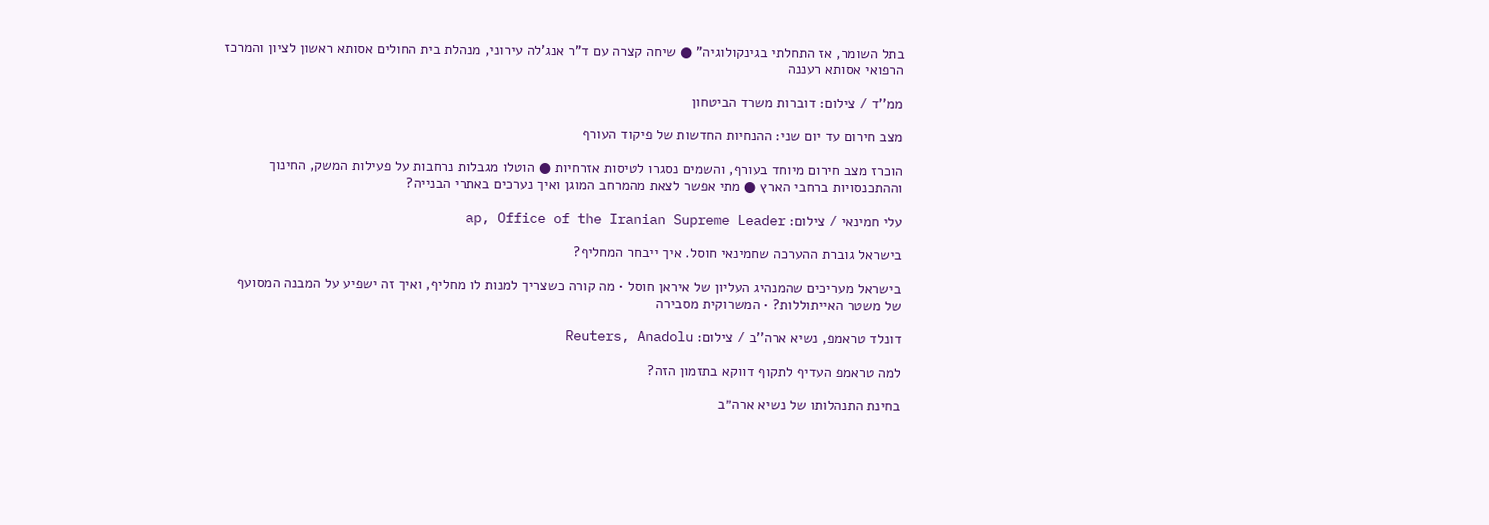בתל השומר, אז התחלתי בגינקולוגיה" ● שיחה קצרה עם ד"ר אנג'לה עירוני, מנהלת בית החולים אסותא ראשון לציון והמרכז הרפואי אסותא רעננה

ממ''ד / צילום: דוברות משרד הביטחון

מצב חירום עד יום שני: ההנחיות החדשות של פיקוד העורף

הוכרז מצב חירום מיוחד בעורף, והשמים נסגרו לטיסות אזרחיות ● הוטלו מגבלות נרחבות על פעילות המשק, החינוך וההתכנסויות ברחבי הארץ ● מתי אפשר לצאת מהמרחב המוגן ואיך נערכים באתרי הבנייה?

עלי חמינאי / צילום: ap, Office of the Iranian Supreme Leader

בישראל גוברת ההערכה שחמינאי חוסל. איך ייבחר המחליף?

בישראל מעריכים שהמנהיג העליון של איראן חוסל • מה קורה כשצריך למנות לו מחליף, ואיך זה ישפיע על המבנה המסועף של משטר האייתוללות? • המשרוקית מסבירה

דונלד טראמפ, נשיא ארה''ב / צילום: Reuters, Anadolu

למה טראמפ העדיף לתקוף דווקא בתזמון הזה?

בחינת התנהלותו של נשיא ארה״ב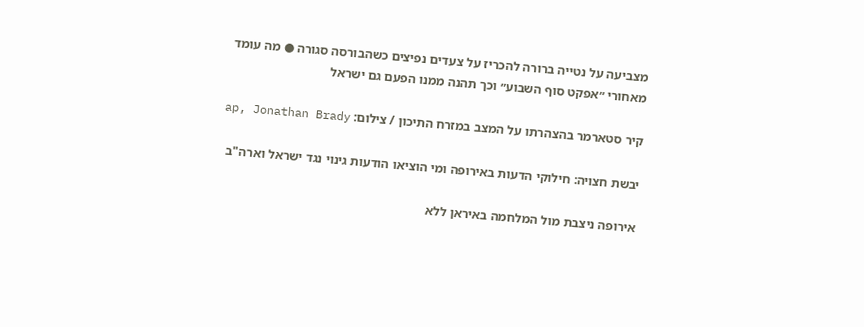מצביעה על נטייה ברורה להכריז על צעדים נפיצים כשהבורסה סגורה ● מה עומד מאחורי ״אפקט סוף השבוע״ וכך תהנה ממנו הפעם גם ישראל

קיר סטארמר בהצהרתו על המצב במזרח התיכון / צילום: ap, Jonathan Brady

יבשת חצויה: חילוקי הדעות באירופה ומי הוציאו הודעות גינוי נגד ישראל וארה"ב

אירופה ניצבת מול המלחמה באיראן ללא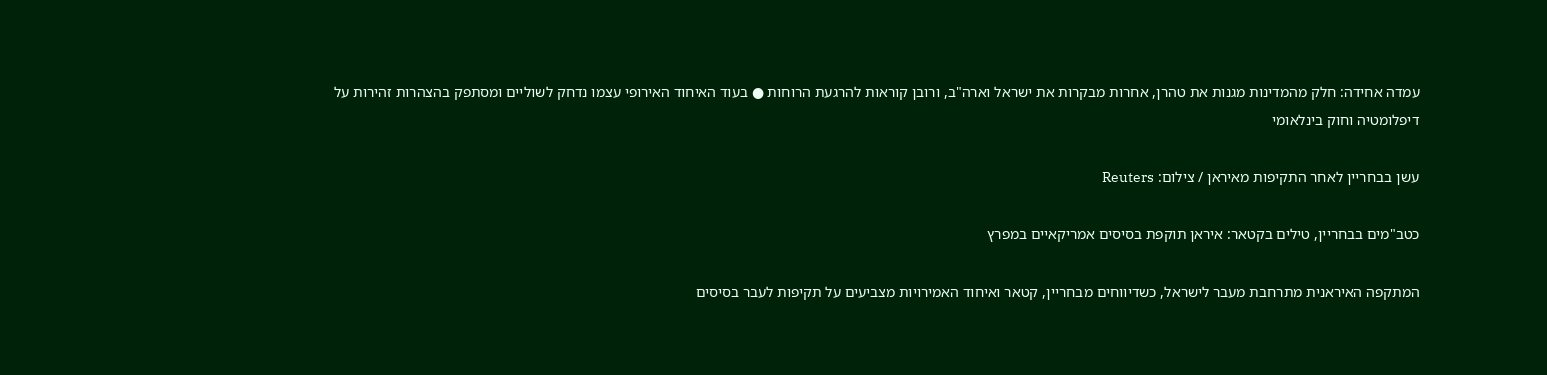עמדה אחידה: חלק מהמדינות מגנות את טהרן, אחרות מבקרות את ישראל וארה"ב, ורובן קוראות להרגעת הרוחות ● בעוד האיחוד האירופי עצמו נדחק לשוליים ומסתפק בהצהרות זהירות על דיפלומטיה וחוק בינלאומי

עשן בבחריין לאחר התקיפות מאיראן / צילום: Reuters

כטב"מים בבחריין, טילים בקטאר: איראן תוקפת בסיסים אמריקאיים במפרץ

המתקפה האיראנית מתרחבת מעבר לישראל, כשדיווחים מבחריין, קטאר ואיחוד האמירויות מצביעים על תקיפות לעבר בסיסים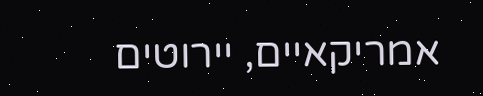אמריקאיים, יירוטים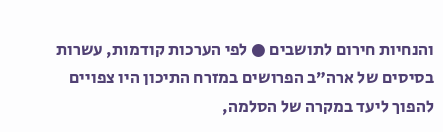והנחיות חירום לתושבים ● לפי הערכות קודמות, עשרות בסיסים של ארה”ב הפרושים במזרח התיכון היו צפויים להפוך ליעד במקרה של הסלמה,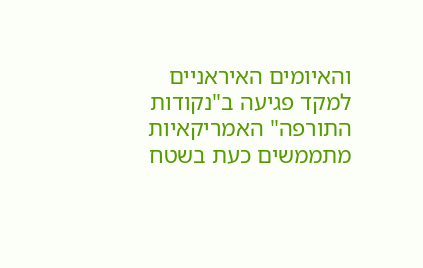והאיומים האיראניים למקד פגיעה ב"נקודות התורפה" האמריקאיות מתממשים כעת בשטח